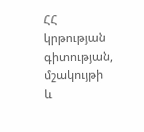ՀՀ կրթության գիտության, մշակույթի և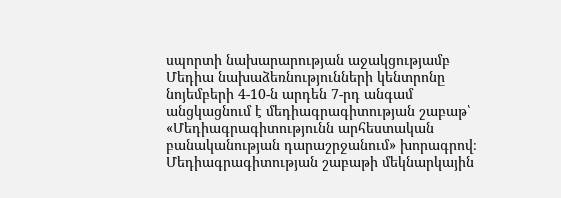սպորտի նախարարության աջակցությամբ Մեդիա նախաձեռնությունների կենտրոնը նոյեմբերի 4-10-ն արդեն 7-րդ անգամ անցկացնում է մեդիագրագիտության շաբաթ՝ «Մեդիագրագիտությունն արհեստական բանականության դարաշրջանում» խորագրով։
Մեդիագրագիտության շաբաթի մեկնարկային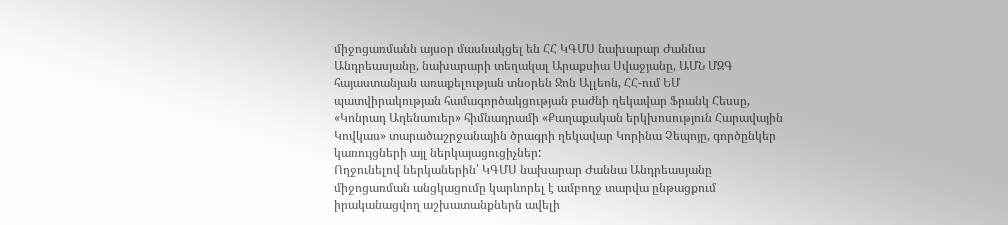միջոցառմանն այսօր մասնակցել են ՀՀ ԿԳՄՍ նախարար Ժաննա Անդրեասյանը, նախարարի տեղակալ Արաքսիա Սվաջյանը, ԱՄՆ ՄԶԳ հայաստանյան առաքելության տնօրեն Ջոն Ալլեոն, ՀՀ‐ում ԵՄ պատվիրակության համագործակցության բաժնի ղեկավար Ֆրանկ Հեսսը, «Կոնրադ Ադենաուեր» հիմնադրամի «Քաղաքական երկխոսություն Հարավային Կովկաս» տարածաշրջանային ծրագրի ղեկավար Կորինա Չեպոյը, գործընկեր կառույցների այլ ներկայացուցիչներ:
Ողջունելով ներկաներին՝ ԿԳՄՍ նախարար Ժաննա Անդրեասյանը միջոցառման անցկացումը կարևորել է ամբողջ տարվա ընթացքում իրականացվող աշխատանքներն ավելի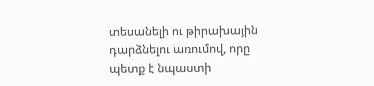տեսանելի ու թիրախային դարձնելու առումով, որը պետք է նպաստի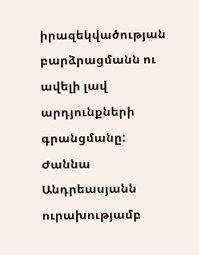իրազեկվածության բարձրացմանն ու ավելի լավ արդյունքների գրանցմանը:
Ժաննա Անդրեասյանն ուրախությամբ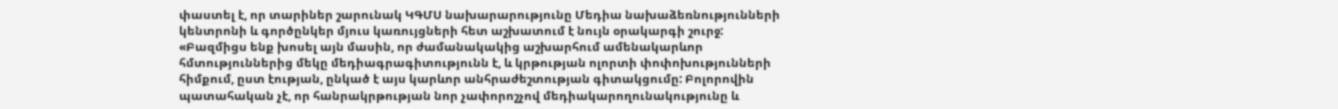փաստել է, որ տարիներ շարունակ ԿԳՄՍ նախարարությունը Մեդիա նախաձեռնությունների կենտրոնի և գործընկեր մյուս կառույցների հետ աշխատում է նույն օրակարգի շուրջ:
«Բազմիցս ենք խոսել այն մասին, որ ժամանակակից աշխարհում ամենակարևոր հմտություններից մեկը մեդիագրագիտությունն է, և կրթության ոլորտի փոփոխությունների հիմքում, ըստ էության, ընկած է այս կարևոր անհրաժեշտության գիտակցումը: Բոլորովին պատահական չէ, որ հանրակրթության նոր չափորոշչով մեդիակարողունակությունը և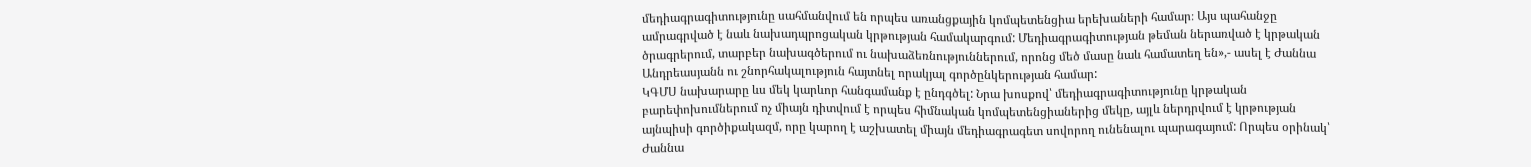մեդիագրագիտությունը սահմանվում են որպես առանցքային կոմպետենցիա երեխաների համար։ Այս պահանջը ամրագրված է նաև նախադպրոցական կրթության համակարգում: Մեդիագրագիտության թեման ներառված է կրթական ծրագրերում, տարբեր նախագծերում ու նախաձեռնություններում, որոնց մեծ մասը նաև համատեղ են»,- ասել է Ժաննա Անդրեասյանն ու շնորհակալություն հայտնել որակյալ գործընկերության համար:
ԿԳՄՍ նախարարը ևս մեկ կարևոր հանգամանք է ընդգծել: Նրա խոսքով՝ մեդիագրագիտությունը կրթական բարեփոխումներում ոչ միայն դիտվում է որպես հիմնական կոմպետենցիաներից մեկը, այլև ներդրվում է կրթության այնպիսի գործիքակազմ, որը կարող է աշխատել միայն մեդիագրագետ սովորող ունենալու պարագայում: Որպես օրինակ՝ Ժաննա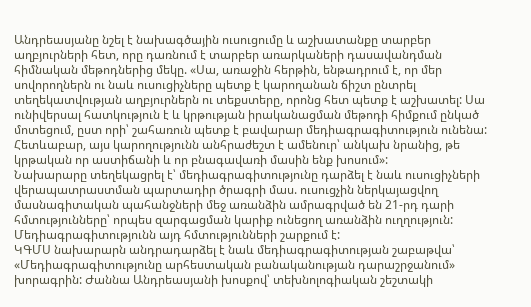Անդրեասյանը նշել է նախագծային ուսուցումը և աշխատանքը տարբեր աղբյուրների հետ, որը դառնում է տարբեր առարկաների դասավանդման հիմնական մեթոդներից մեկը. «Սա, առաջին հերթին, ենթադրում է, որ մեր սովորողներն ու նաև ուսուցիչները պետք է կարողանան ճիշտ ընտրել տեղեկատվության աղբյուրներն ու տեքստերը, որոնց հետ պետք է աշխատել: Սա ունիվերսալ հատկություն է և կրթության իրականացման մեթոդի հիմքում ընկած մոտեցում, ըստ որի՝ շահառուն պետք է բավարար մեդիագրագիտություն ունենա: Հետևաբար, այս կարողությունն անհրաժեշտ է ամենուր՝ անկախ նրանից, թե կրթական որ աստիճանի և որ բնագավառի մասին ենք խոսում»:
Նախարարը տեղեկացրել է՝ մեդիագրագիտությունը դարձել է նաև ուսուցիչների վերապատրաստման պարտադիր ծրագրի մաս. ուսուցչին ներկայացվող մասնագիտական պահանջների մեջ առանձին ամրագրված են 21-րդ դարի հմտությունները՝ որպես զարգացման կարիք ունեցող առանձին ուղղություն: Մեդիագրագիտությունն այդ հմտությունների շարքում է:
ԿԳՄՍ նախարարն անդրադարձել է նաև մեդիագրագիտության շաբաթվա՝ «Մեդիագրագիտությունը արհեստական բանականության դարաշրջանում» խորագրին: Ժաննա Անդրեասյանի խոսքով՝ տեխնոլոգիական շեշտակի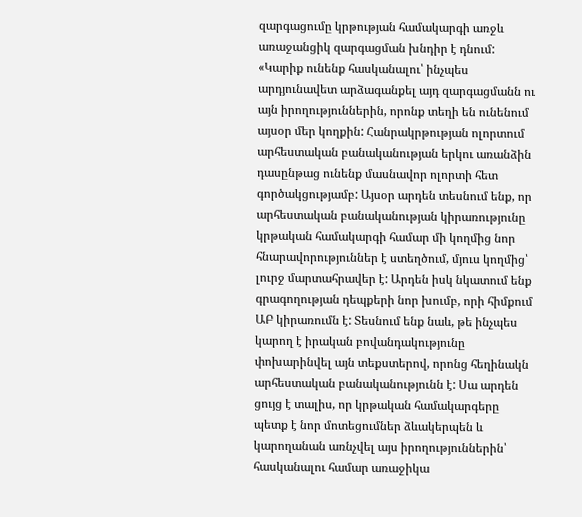զարգացումը կրթության համակարգի առջև առաջանցիկ զարգացման խնդիր է դնում:
«Կարիք ունենք հասկանալու՝ ինչպես արդյունավետ արձագանքել այդ զարգացմանն ու այն իրողություններին, որոնք տեղի են ունենում այսօր մեր կողքին: Հանրակրթության ոլորտում արհեստական բանականության երկու առանձին դասընթաց ունենք մասնավոր ոլորտի հետ գործակցությամբ: Այսօր արդեն տեսնում ենք, որ արհեստական բանականության կիրառությունը կրթական համակարգի համար մի կողմից նոր հնարավորություններ է ստեղծում, մյուս կողմից՝ լուրջ մարտահրավեր է: Արդեն իսկ նկատում ենք գրագողության դեպքերի նոր խումբ, որի հիմքում ԱԲ կիրառումն է: Տեսնում ենք նաև, թե ինչպես կարող է իրական բովանդակությունը փոխարինվել այն տեքստերով, որոնց հեղինակն արհեստական բանականությունն է: Սա արդեն ցույց է տալիս, որ կրթական համակարգերը պետք է նոր մոտեցումներ ձևակերպեն և կարողանան առնչվել այս իրողություններին՝ հասկանալու համար առաջիկա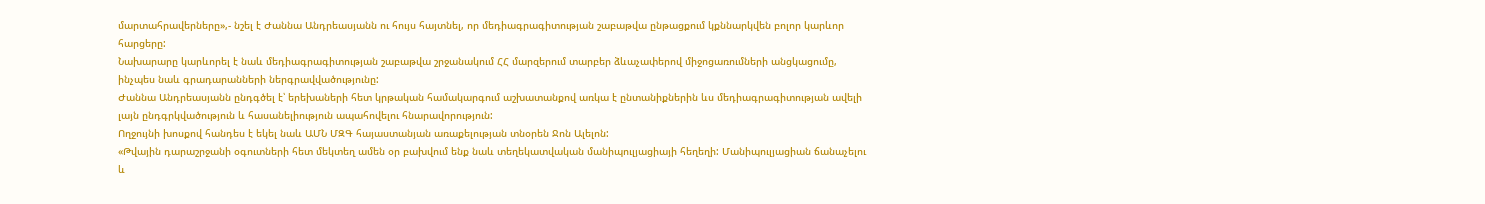մարտահրավերները»,- նշել է Ժաննա Անդրեասյանն ու հույս հայտնել, որ մեդիագրագիտության շաբաթվա ընթացքում կքննարկվեն բոլոր կարևոր հարցերը:
Նախարարը կարևորել է նաև մեդիագրագիտության շաբաթվա շրջանակում ՀՀ մարզերում տարբեր ձևաչափերով միջոցառումների անցկացումը, ինչպես նաև գրադարանների ներգրավվածությունը:
Ժաննա Անդրեասյանն ընդգծել է՝ երեխաների հետ կրթական համակարգում աշխատանքով առկա է ընտանիքներին ևս մեդիագրագիտության ավելի լայն ընդգրկվածություն և հասանելիություն ապահովելու հնարավորություն:
Ողջույնի խոսքով հանդես է եկել նաև ԱՄՆ ՄԶԳ հայաստանյան առաքելության տնօրեն Ջոն Ալելոն:
«Թվային դարաշրջանի օգուտների հետ մեկտեղ ամեն օր բախվում ենք նաև տեղեկատվական մանիպուլյացիայի հեղեղի: Մանիպուլյացիան ճանաչելու և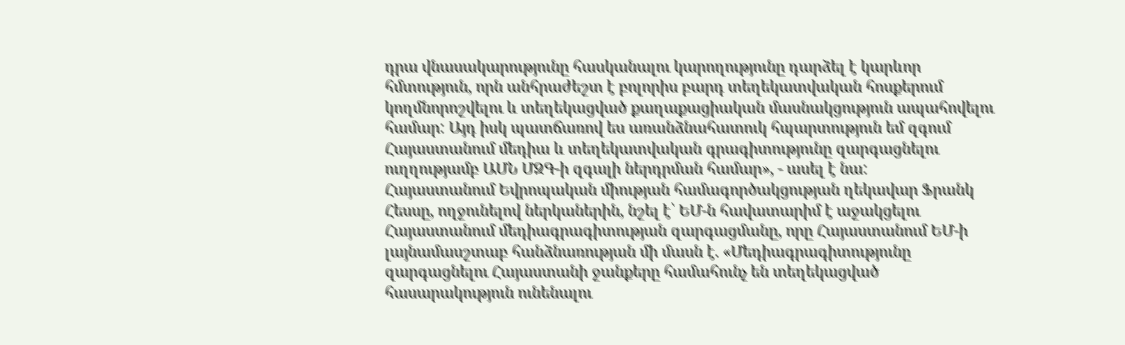դրա վնասակարությունը հասկանալու կարողությունը դարձել է կարևոր հմտություն, որն անհրաժեշտ է բոլորիս բարդ տեղեկատվական հոսքերում կողմնորոշվելու և տեղեկացված քաղաքացիական մասնակցություն ապահովելու համար: Այդ իսկ պատճառով ես առանձնահատուկ հպարտություն եմ զգում Հայաստանում մեդիա և տեղեկատվական գրագիտությունը զարգացնելու ուղղությամբ ԱՄՆ ՄԶԳ-ի զգալի ներդրման համար», - ասել է նա:
Հայաստանում Եվրոպական միության համագործակցության ղեկավար Ֆրանկ Հեսսը, ողջունելով ներկաներին, նշել է՝ ԵՄ-ն հավատարիմ է աջակցելու Հայաստանում մեդիագրագիտության զարգացմանը, որը Հայաստանում ԵՄ-ի լայնամասշտաբ հանձնառության մի մասն է. «Մեդիագրագիտությունը զարգացնելու Հայաստանի ջանքերը համահունչ են տեղեկացված հասարակություն ունենալու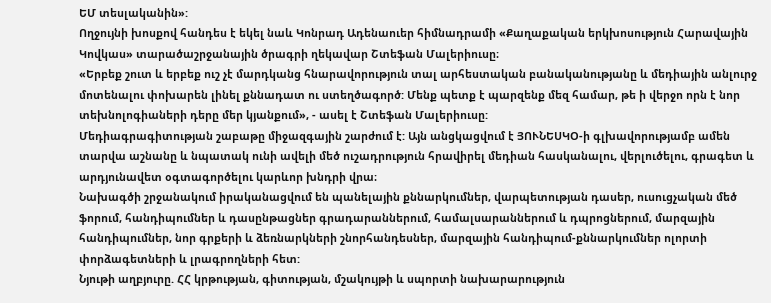ԵՄ տեսլականին»:
Ողջույնի խոսքով հանդես է եկել նաև Կոնրադ Ադենաուեր հիմնադրամի «Քաղաքական երկխոսություն Հարավային Կովկաս» տարածաշրջանային ծրագրի ղեկավար Շտեֆան Մալերիուսը։
«Երբեք շուտ և երբեք ուշ չէ մարդկանց հնարավորություն տալ արհեստական բանականությանը և մեդիային անլուրջ մոտենալու փոխարեն լինել քննադատ ու ստեղծագործ: Մենք պետք է պարզենք մեզ համար, թե ի վերջո որն է նոր տեխնոլոգիաների դերը մեր կյանքում», - ասել է Շտեֆան Մալերիուսը:
Մեդիագրագիտության շաբաթը միջազգային շարժում է: Այն անցկացվում է ՅՈՒՆԵՍԿՕ-ի գլխավորությամբ ամեն տարվա աշնանը և նպատակ ունի ավելի մեծ ուշադրություն հրավիրել մեդիան հասկանալու, վերլուծելու, գրագետ և արդյունավետ օգտագործելու կարևոր խնդրի վրա։
Նախագծի շրջանակում իրականացվում են պանելային քննարկումներ, վարպետության դասեր, ուսուցչական մեծ ֆորում, հանդիպումներ և դասընթացներ գրադարաններում, համալսարաններում և դպրոցներում, մարզային հանդիպումներ, նոր գրքերի և ձեռնարկների շնորհանդեսներ, մարզային հանդիպում-քննարկումներ ոլորտի փորձագետների և լրագրողների հետ:
Նյութի աղբյուրը. ՀՀ կրթության, գիտության, մշակույթի և սպորտի նախարարություն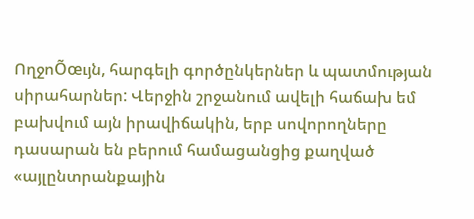ՈղջոÕœւյն, հարգելի գործընկերներ և պատմության սիրահարներ: Վերջին շրջանում ավելի հաճախ եմ բախվում այն իրավիճակին, երբ սովորողները դասարան են բերում համացանցից քաղված «այլընտրանքային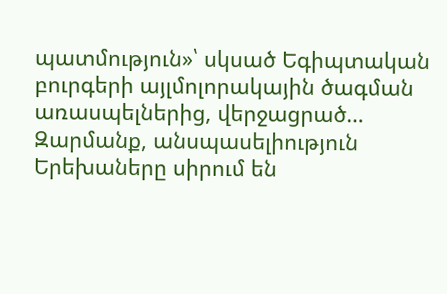պատմություն»՝ սկսած Եգիպտական բուրգերի այլմոլորակային ծագման առասպելներից, վերջացրած…
Զարմանք, անսպասելիություն Երեխաները սիրում են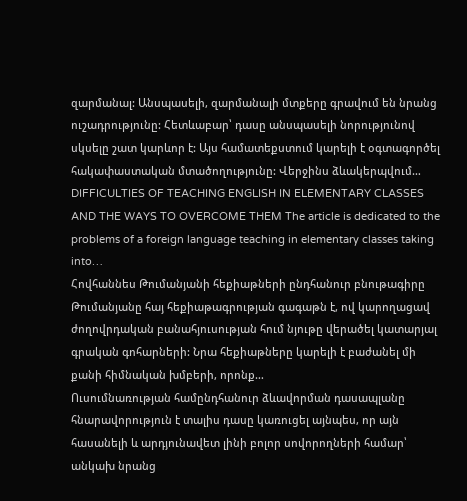զարմանալ: Անսպասելի, զարմանալի մտքերը գրավում են նրանց ուշադրությունը: Հետևաբար՝ դասը անսպասելի նորությունով սկսելը շատ կարևոր է: Այս համատեքստում կարելի է օգտագործել հակափաստական մտածողությունը: Վերջինս ձևակերպվում…
DIFFICULTIES OF TEACHING ENGLISH IN ELEMENTARY CLASSES AND THE WAYS TO OVERCOME THEM The article is dedicated to the problems of a foreign language teaching in elementary classes taking into…
Հովհաննես Թումանյանի հեքիաթների ընդհանուր բնութագիրը Թումանյանը հայ հեքիաթագրության գագաթն է, ով կարողացավ ժողովրդական բանահյուսության հում նյութը վերածել կատարյալ գրական գոհարների: Նրա հեքիաթները կարելի է բաժանել մի քանի հիմնական խմբերի, որոնք…
Ուսումնառության համընդհանուր ձևավորման դասապլանը հնարավորություն է տալիս դասը կառուցել այնպես, որ այն հասանելի և արդյունավետ լինի բոլոր սովորողների համար՝ անկախ նրանց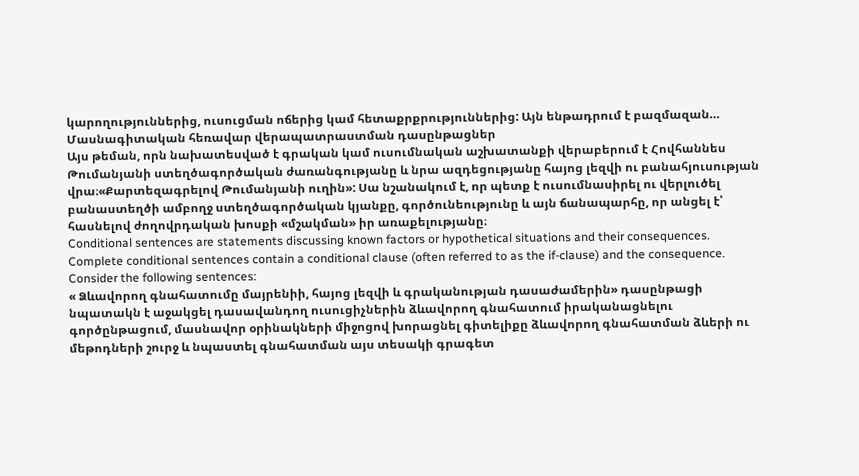կարողություններից, ուսուցման ոճերից կամ հետաքրքրություններից: Այն ենթադրում է բազմազան…
Մասնագիտական հեռավար վերապատրաստման դասընթացներ
Այս թեման, որն նախատեսված է գրական կամ ուսումնական աշխատանքի վերաբերում է Հովհաննես Թումանյանի ստեղծագործական ժառանգությանը և նրա ազդեցությանը հայոց լեզվի ու բանահյուսության վրա։«Քարտեզագրելով Թումանյանի ուղին»: Սա նշանակում է, որ պետք է ուսումնասիրել ու վերլուծել բանաստեղծի ամբողջ ստեղծագործական կյանքը, գործունեությունը և այն ճանապարհը, որ անցել է՝ հասնելով ժողովրդական խոսքի «մշակման» իր առաքելությանը։
Conditional sentences are statements discussing known factors or hypothetical situations and their consequences. Complete conditional sentences contain a conditional clause (often referred to as the if-clause) and the consequence. Consider the following sentences:
« Ձևավորող գնահատումը մայրենիի, հայոց լեզվի և գրականության դասաժամերին» դասընթացի նպատակն է աջակցել դասավանդող ուսուցիչներին ձևավորող գնահատում իրականացնելու գործընթացում, մասնավոր օրինակների միջոցով խորացնել գիտելիքը ձևավորող գնահատման ձևերի ու մեթոդների շուրջ և նպաստել գնահատման այս տեսակի գրագետ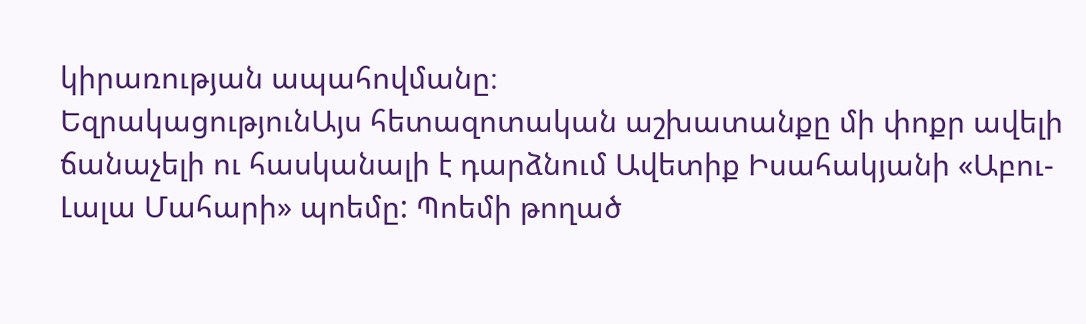կիրառության ապահովմանը։
ԵզրակացությունԱյս հետազոտական աշխատանքը մի փոքր ավելի ճանաչելի ու հասկանալի է դարձնում Ավետիք Իսահակյանի «Աբու-Լալա Մահարի» պոեմը: Պոեմի թողած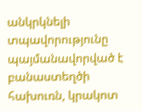անկրկնելի տպավորությունը պայմանավորված է բանաստեղծի հախուռն, կրակոտ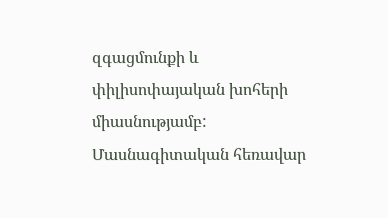զգացմունքի և փիլիսոփայական խոհերի միասնությամբ:
Մասնագիտական հեռավար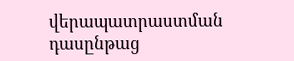վերապատրաստման դասընթաց